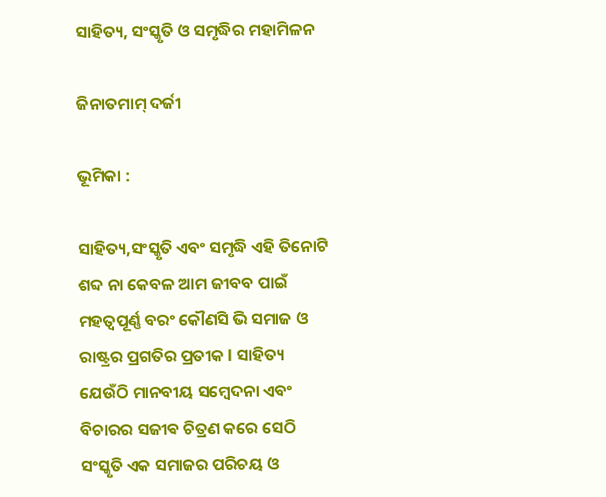ସାହିତ୍ୟ, ସଂସ୍କୃତି ଓ ସମୃଦ୍ଧିର ମହାମିଳନ

ଜିନାତମାମ୍ ଦର୍ଜୀ

ଭୂମିକା :

ସାହିତ୍ୟ,ସଂସ୍କୃତି ଏବଂ ସମୃଦ୍ଧି ଏହି ତିନୋଟି ଶବ୍ଦ ନା କେବଳ ଆମ ଜୀବବ ପାଇଁ ମହତ୍ୱପୂର୍ଣ୍ଣ ବରଂ କୌଣସି ଭି ସମାଜ ଓ ରାଷ୍ଟ୍ରର ପ୍ରଗତିର ପ୍ରତୀକ l ସାହିତ୍ୟ ଯେଉଁଠି ମାନବୀୟ ସମ୍ବେଦନା ଏବଂ ବିଚାରର ସଜୀଵ ଚିତ୍ରଣ କରେ ସେଠି ସଂସ୍କୃତି ଏକ ସମାଜର ପରିଚୟ ଓ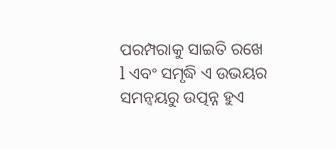ପରମ୍ପରାକୁ ସାଇତି ରଖେ l ଏବଂ ସମୃଦ୍ଧି ଏ ଉଭୟର ସମନ୍ୱୟରୁ ଉତ୍ପନ୍ନ ହୁଏ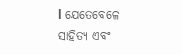l ଯେତେବେଳେ ସାହିତ୍ୟ ଏବଂ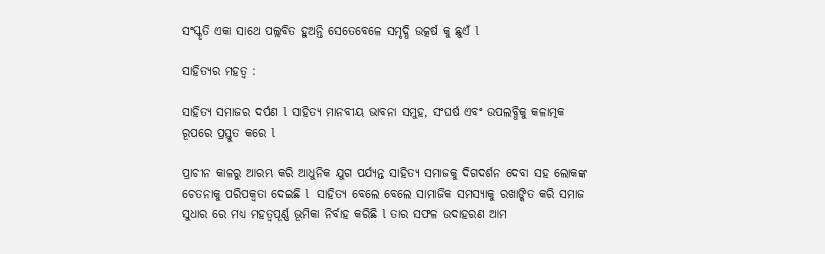ସଂସ୍କୃତି ଏକା ସାଥେ ପଲ୍ଲବିତ ହୁଅନ୍ତି ସେତେବେଳେ ସମୃଦ୍ଧି ଉତ୍କର୍ଷ କୁ ଛୁଏଁ l

ସାହିତ୍ୟର ମହତ୍ୱ :

ସାହିତ୍ୟ ସମାଜର ଦର୍ପଣ l ସାହିତ୍ୟ ମାନବୀୟ ଭାବନା ସମୁହ, ସଂଘର୍ଷ ଏବଂ ଉପଲବ୍ଧିକୁ କଳାତ୍ମକ ରୂପରେ ପ୍ରସ୍ତୁତ କରେ l

ପ୍ରାଚୀନ କାଳରୁ ଆରମ୍ଭ କରି ଆଧୁନିକ ଯୁଗ ପର୍ଯ୍ୟନ୍ତ ସାହିତ୍ୟ ସମାଜକୁ ଦିଗଦର୍ଶନ ଦେବା ସହ ଲୋକଙ୍କ ଚେତନାକୁ ପରିପକ୍ଵତା ଦେଇଛି l  ସାହିତ୍ୟ ବେଲେ ବେଲେ ସାମାଜିକ ସମସ୍ୟାକୁ ରଖାଙ୍କିତ କରି ସମାଜ ସୁଧାର ରେ ମଧ୍ୟ ମହତ୍ୱପୂର୍ଣ୍ଣ ଭୂମିକା ନିର୍ବାହ କରିଛି l ତାର ସଫଳ ଉଦାହରଣ ଆମ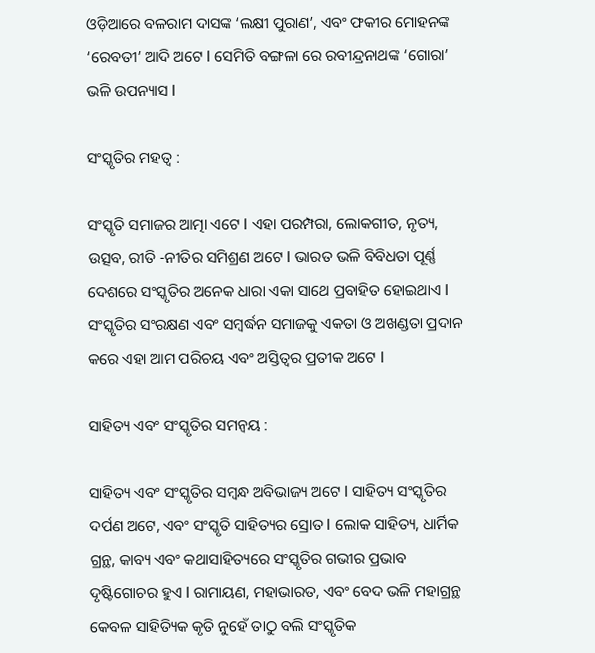ଓଡ଼ିଆରେ ବଳରାମ ଦାସଙ୍କ ‘ଲକ୍ଷୀ ପୁରାଣ’, ଏବଂ ଫକୀର ମୋହନଙ୍କ ‘ରେବତୀ’ ଆଦି ଅଟେ l ସେମିତି ବଙ୍ଗଳା ରେ ରବୀନ୍ଦ୍ରନାଥଙ୍କ ‘ଗୋରା’ ଭଳି ଉପନ୍ୟାସ l

ସଂସ୍କୃତିର ମହତ୍ୱ :

ସଂସ୍କୃତି ସମାଜର ଆତ୍ମା ଏଟେ l ଏହା ପରମ୍ପରା, ଲୋକଗୀତ, ନୃତ୍ୟ, ଉତ୍ସବ, ରୀତି -ନୀତିର ସମିଶ୍ରଣ ଅଟେ l ଭାରତ ଭଳି ବିବିଧତା ପୂର୍ଣ୍ଣ ଦେଶରେ ସଂସ୍କୃତିର ଅନେକ ଧାରା ଏକା ସାଥେ ପ୍ରବାହିତ ହୋଇଥାଏ l ସଂସ୍କୃତିର ସଂରକ୍ଷଣ ଏବଂ ସମ୍ବର୍ଦ୍ଧନ ସମାଜକୁ ଏକତା ଓ ଅଖଣ୍ଡତା ପ୍ରଦାନ କରେ ଏହା ଆମ ପରିଚୟ ଏବଂ ଅସ୍ତିତ୍ବର ପ୍ରତୀକ ଅଟେ l

ସାହିତ୍ୟ ଏବଂ ସଂସ୍କୃତିର ସମନ୍ୱୟ :

ସାହିତ୍ୟ ଏବଂ ସଂସ୍କୃତିର ସମ୍ବନ୍ଧ ଅବିଭାଜ୍ୟ ଅଟେ l ସାହିତ୍ୟ ସଂସ୍କୃତିର ଦର୍ପଣ ଅଟେ, ଏବଂ ସଂସ୍କୃତି ସାହିତ୍ୟର ସ୍ରୋତ l ଲୋକ ସାହିତ୍ୟ, ଧାର୍ମିକ ଗ୍ରନ୍ଥ, କାବ୍ୟ ଏବଂ କଥାସାହିତ୍ୟରେ ସଂସ୍କୃତିର ଗଭୀର ପ୍ରଭାବ ଦୃଷ୍ଟିଗୋଚର ହୁଏ l ରାମାୟଣ, ମହାଭାରତ, ଏବଂ ବେଦ ଭଳି ମହାଗ୍ରନ୍ଥ କେବଳ ସାହିତ୍ୟିକ କୃତି ନୁହେଁ ତାଠୁ ବଲି ସଂସ୍କୃତିକ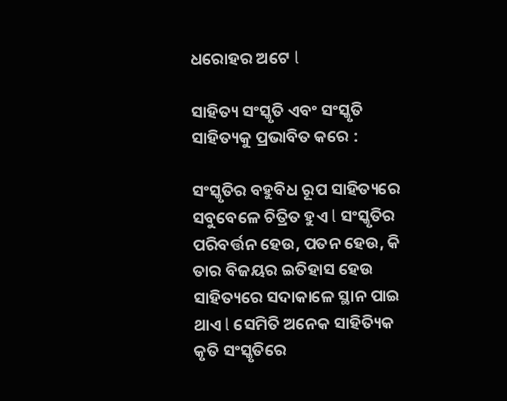ଧରୋହର ଅଟେ l

ସାହିତ୍ୟ ସଂସ୍କୃତି ଏବଂ ସଂସ୍କୃତି ସାହିତ୍ୟକୁ ପ୍ରଭାବିତ କରେ :

ସଂସ୍କୃତିର ବହୁବିଧ ରୂପ ସାହିତ୍ୟରେ ସବୁବେଳେ ଚିତ୍ରିତ ହୁଏ l ସଂସ୍କୃତିର ପରିବର୍ତ୍ତନ ହେଉ, ପତନ ହେଉ, କି  ତାର ବିଜୟର ଇତିହାସ ହେଉ ସାହିତ୍ୟରେ ସଦାକାଳେ ସ୍ଥାନ ପାଇ ଥାଏ l ସେମିତି ଅନେକ ସାହିତ୍ୟିକ କୃତି ସଂସ୍କୃତିରେ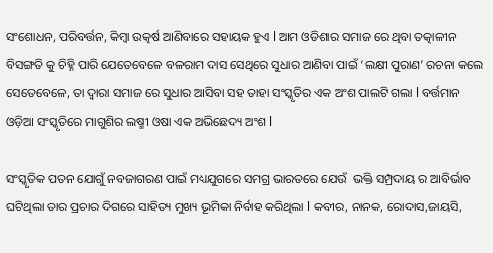ସଂଶୋଧନ, ପରିବର୍ତ୍ତନ, କିମ୍ବା ଉତ୍କର୍ଷ ଆଣିବାରେ ସହାୟକ ହୁଏ l ଆମ ଓଡିଶାର ସମାଜ ରେ ଥିବା ତତ୍କାଳୀନ ବିସଙ୍ଗତି କୁ ଚିହ୍ନି ପାରି ଯେତେବେଳେ ବଳରାମ ଦାସ ସେଥିରେ ସୁଧାର ଆଣିବା ପାଇଁ ‘ଲକ୍ଷୀ ପୁରାଣ’ ରଚନା କଲେ ସେତେବେଳେ, ତା ଦ୍ୱାରା ସମାଜ ରେ ସୁଧାର ଆସିବା ସହ ତାହା ସଂସ୍କୃତିର ଏକ ଅଂଶ ପାଲଟି ଗଲା l ବର୍ତ୍ତମାନ ଓଡ଼ିଆ ସଂସ୍କୃତିରେ ମାଗୁଶିର ଲଷ୍ମୀ ଓଷା ଏକ ଅଭିଛେଦ୍ୟ ଅଂଶ l

ସଂସ୍କୃତିକ ପତନ ଯୋଗୁଁ ନବଜାଗରଣ ପାଇଁ ମଧ୍ୟଯୁଗରେ ସମଗ୍ର ଭାରତରେ ଯେଉଁ  ଭକ୍ତି ସମ୍ପ୍ରଦାୟ ର ଆବିର୍ଭାବ ଘଟିଥିଲା ତାର ପ୍ରଚାର ଦିଗରେ ସାହିତ୍ୟ ମୁଖ୍ୟ ଭୂମିକା ନିର୍ବାହ କରିଥିଲା l କବୀର, ନାନକ, ରୋଦାସ,ଜାୟସି,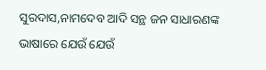ସୁରଦାସ,ନାମଦେବ ଆଦି ସନ୍ଥ ଜନ ସାଧାରଣଙ୍କ ଭାଷାରେ ଯେଉଁ ଯେଉଁ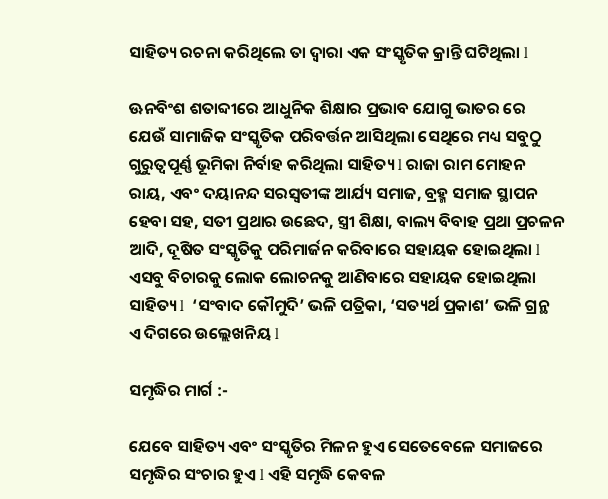ସାହିତ୍ୟ ରଚନା କରିଥିଲେ ତା ଦ୍ୱାରା ଏକ ସଂସ୍କୃତିକ କ୍ରାନ୍ତି ଘଟିଥିଲା l

ଊନବିଂଶ ଶତାବ୍ଦୀରେ ଆଧୁନିକ ଶିକ୍ଷାର ପ୍ରଭାବ ଯୋଗୁ ଭାତର ରେ ଯେଉଁ ସାମାଜିକ ସଂସ୍କୃତିକ ପରିବର୍ତ୍ତନ ଆସିଥିଲା ସେଥିରେ ମଧ୍ୟ ସବୁଠୁ ଗୁରୁତ୍ବପୂର୍ଣ୍ଣ ଭୂମିକା ନିର୍ବାହ କରିଥିଲା ସାହିତ୍ୟ l ରାଜା ରାମ ମୋହନ ରାୟ, ଏବଂ ଦୟାନନ୍ଦ ସରସ୍ବତୀଙ୍କ ଆର୍ଯ୍ୟ ସମାଜ, ବ୍ରହ୍ମ ସମାଜ ସ୍ଥାପନ ହେବା ସହ, ସତୀ ପ୍ରଥାର ଉଛେଦ, ସ୍ତ୍ରୀ ଶିକ୍ଷା, ବାଲ୍ୟ ବିବାହ ପ୍ରଥା ପ୍ରଚଳନ ଆଦି, ଦୂଷିତ ସଂସ୍କୃତିକୁ ପରିମାର୍ଜନ କରିବାରେ ସହାୟକ ହୋଇଥିଲା l ଏସବୁ ବିଚାରକୁ ଲୋକ ଲୋଚନକୁ ଆଣିବାରେ ସହାୟକ ହୋଇଥିଲା ସାହିତ୍ୟ l  ‘ସଂବାଦ କୌମୁଦି’ ଭଳି ପତ୍ରିକା, ‘ସତ୍ୟର୍ଥ ପ୍ରକାଶ’ ଭଳି ଗ୍ରନ୍ଥ ଏ ଦିଗରେ ଉଲ୍ଲେଖନିୟ l

ସମୃଦ୍ଧିର ମାର୍ଗ :-

ଯେବେ ସାହିତ୍ୟ ଏବଂ ସଂସ୍କୃତିର ମିଳନ ହୁଏ ସେତେବେଳେ ସମାଜରେ ସମୃଦ୍ଧିର ସଂଚାର ହୁଏ l ଏହି ସମୃଦ୍ଧି କେବଳ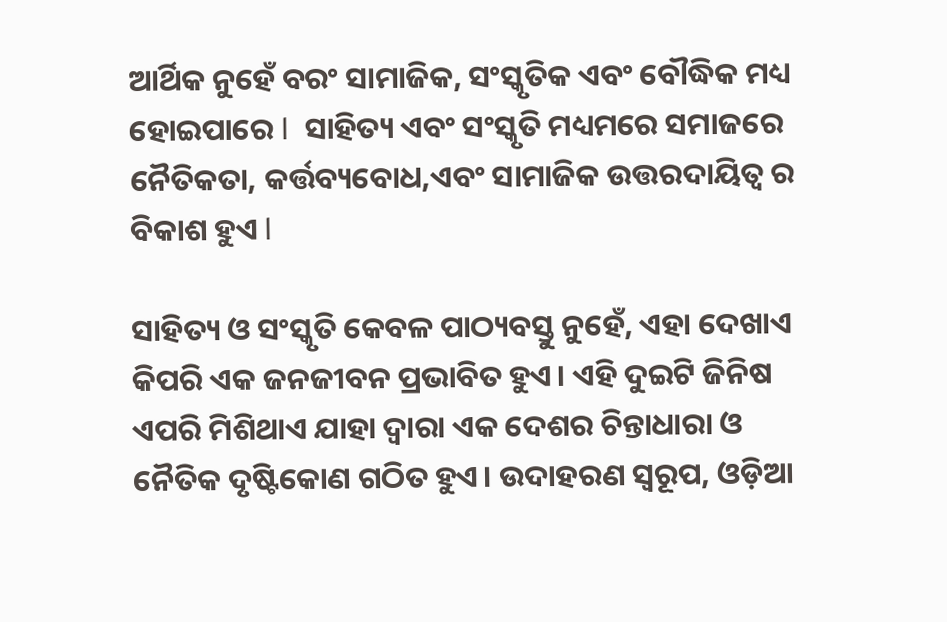ଆର୍ଥିକ ନୁହେଁ ବରଂ ସାମାଜିକ, ସଂସ୍କୃତିକ ଏବଂ ବୌଦ୍ଧିକ ମଧ୍ୟ ହୋଇପାରେ l  ସାହିତ୍ୟ ଏବଂ ସଂସ୍କୃତି ମଧ୍ୟମରେ ସମାଜରେ ନୈତିକତା, କର୍ତ୍ତବ୍ୟବୋଧ,ଏବଂ ସାମାଜିକ ଉତ୍ତରଦାୟିତ୍ୱ ର ବିକାଶ ହୁଏ l

ସାହିତ୍ୟ ଓ ସଂସ୍କୃତି କେବଳ ପାଠ୍ୟବସ୍ତୁ ନୁହେଁ, ଏହା ଦେଖାଏ କିପରି ଏକ ଜନଜୀବନ ପ୍ରଭାବିତ ହୁଏ। ଏହି ଦୁଇଟି ଜିନିଷ ଏପରି ମିଶିଥାଏ ଯାହା ଦ୍ୱାରା ଏକ ଦେଶର ଚିନ୍ତାଧାରା ଓ ନୈତିକ ଦୃଷ୍ଟିକୋଣ ଗଠିତ ହୁଏ। ଉଦାହରଣ ସ୍ୱରୂପ, ଓଡ଼ିଆ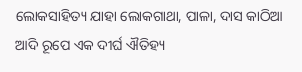ଲୋକସାହିତ୍ୟ ଯାହା ଲୋକଗାଥା, ପାଳା, ଦାସ କାଠିଆ ଆଦି ରୂପେ ଏକ ଦୀର୍ଘ ଐତିହ୍ୟ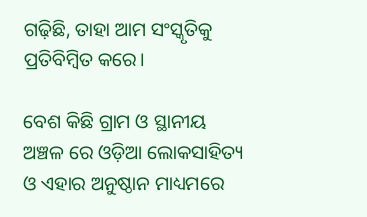ଗଢ଼ିଛି, ତାହା ଆମ ସଂସ୍କୃତିକୁ ପ୍ରତିବିମ୍ବିତ କରେ।

ବେଶ କିଛି ଗ୍ରାମ ଓ ସ୍ଥାନୀୟ ଅଞ୍ଚଳ ରେ ଓଡ଼ିଆ ଲୋକସାହିତ୍ୟ ଓ ଏହାର ଅନୁଷ୍ଠାନ ମାଧ୍ୟମରେ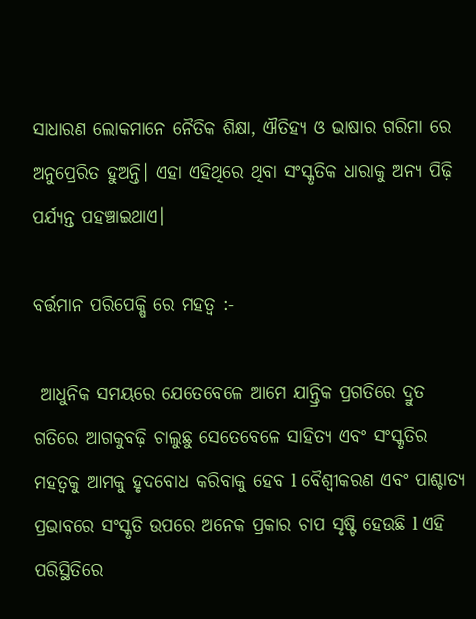ସାଧାରଣ ଲୋକମାନେ ନୈତିକ ଶିକ୍ଷା, ଐତିହ୍ୟ ଓ ଭାଷାର ଗରିମା ରେ ଅନୁପ୍ରେରିତ ହୁଅନ୍ତି। ଏହା ଏହିଥିରେ ଥିବା ସଂସ୍କୃତିକ ଧାରାକୁ ଅନ୍ୟ ପିଢ଼ି ପର୍ଯ୍ୟନ୍ତ ପହଞ୍ଚାଇଥାଏ।

ବର୍ତ୍ତମାନ ପରିପେକ୍ଷି ରେ ମହତ୍ୱ :-

 ଆଧୁନିକ ସମୟରେ ଯେତେବେଳେ ଆମେ ଯାନ୍ତ୍ରିକ ପ୍ରଗତିରେ ଦ୍ରୁତ ଗତିରେ ଆଗକୁବଢ଼ି ଚାଲୁଛୁ ସେତେବେଳେ ସାହିତ୍ୟ ଏବଂ ସଂସ୍କୃତିର ମହତ୍ୱକୁ ଆମକୁ ହୃଦବୋଧ କରିବାକୁ ହେବ l ବୈଶ୍ଵୀକରଣ ଏବଂ ପାଶ୍ଚାତ୍ୟ ପ୍ରଭାବରେ ସଂସ୍କୃତି ଉପରେ ଅନେକ ପ୍ରକାର ଚାପ ସୃଷ୍ଟି ହେଉଛି l ଏହି ପରିସ୍ଥିତିରେ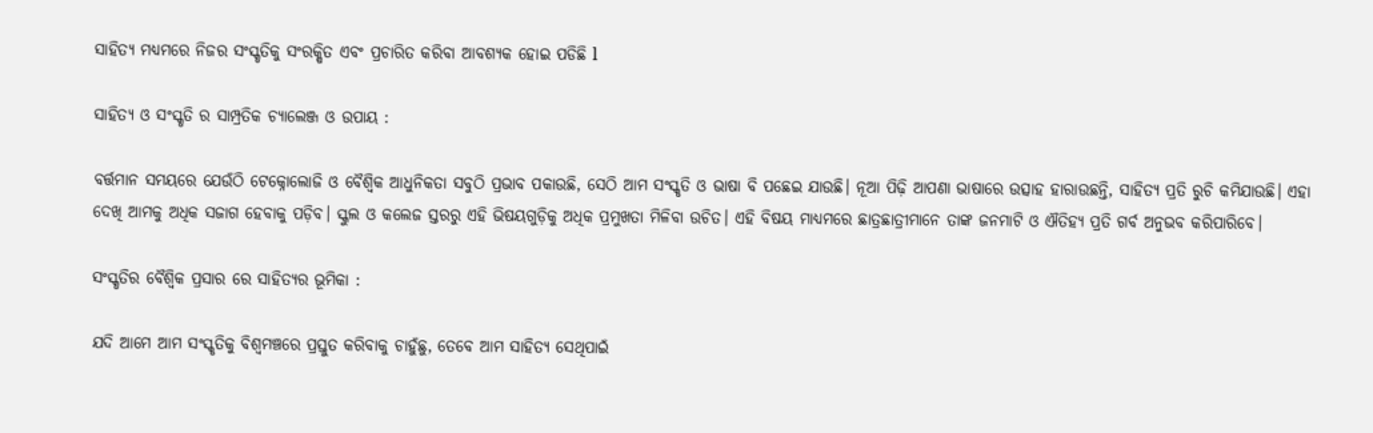ସାହିତ୍ୟ ମଧ୍ୟମରେ ନିଜର ସଂସ୍କୃତିକୁ ସଂରକ୍ଷିତ ଏବଂ ପ୍ରଚାରିତ କରିବା ଆବଶ୍ୟକ ହୋଇ ପଡିଛି l

ସାହିତ୍ୟ ଓ ସଂସ୍କୃତି ର ସାମ୍ପ୍ରତିକ ଚ୍ୟାଲେଞ୍ଜ ଓ ଉପାୟ :

ବର୍ତ୍ତମାନ ସମୟରେ ଯେଉଁଠି ଟେକ୍ନୋଲୋଜି ଓ ବୈଶ୍ୱିକ ଆଧୁନିକତା ସବୁଠି ପ୍ରଭାବ ପକାଉଛି, ସେଠି ଆମ ସଂସ୍କୃତି ଓ ଭାଷା ବି ପଛେଇ ଯାଉଛି। ନୂଆ ପିଢ଼ି ଆପଣା ଭାଷାରେ ଉତ୍ସାହ ହାରାଉଛନ୍ତି, ସାହିତ୍ୟ ପ୍ରତି ରୁଚି କମିଯାଉଛି। ଏହା ଦେଖି ଆମକୁ ଅଧିକ ସଜାଗ ହେବାକୁ ପଡ଼ିବ। ସ୍କୁଲ ଓ କଲେଜ ସ୍ତରରୁ ଏହି ଭିଷୟଗୁଡ଼ିକୁ ଅଧିକ ପ୍ରମୁଖତା ମିଳିବା ଉଚିତ। ଏହି ବିଷୟ ମାଧ୍ୟମରେ ଛାତ୍ରଛାତ୍ରୀମାନେ ତାଙ୍କ ଜନମାଟି ଓ ଐତିହ୍ୟ ପ୍ରତି ଗର୍ବ ଅନୁଭବ କରିପାରିବେ।

ସଂସ୍କୃତିର ବୈଶ୍ୱିକ ପ୍ରସାର ରେ ସାହିତ୍ୟର ଭୂମିକା :

ଯଦି ଆମେ ଆମ ସଂସ୍କୃତିକୁ ବିଶ୍ୱମଞ୍ଚରେ ପ୍ରସ୍ତୁତ କରିବାକୁ ଚାହୁଁଛୁ, ତେବେ ଆମ ସାହିତ୍ୟ ସେଥିପାଇଁ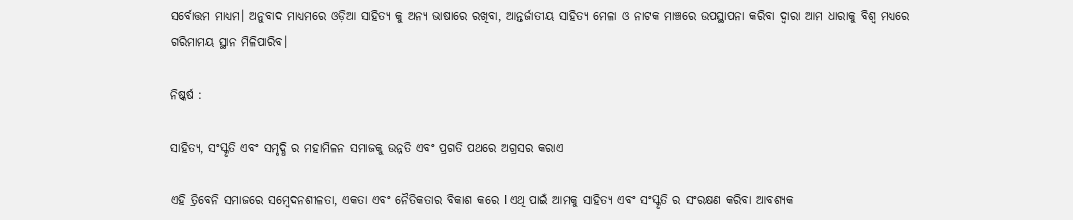ସର୍ବୋତ୍ତମ ମାଧ୍ୟମ। ଅନୁବାଦ ମାଧ୍ୟମରେ ଓଡ଼ିଆ ସାହିତ୍ୟ କୁ ଅନ୍ୟ ଭାଷାରେ ରଖିବା, ଆନ୍ତର୍ଜାତୀୟ ସାହିତ୍ୟ ମେଳା ଓ ନାଟକ ମାଞ୍ଚରେ ଉପସ୍ଥାପନା କରିବା ଦ୍ୱାରା ଆମ ଧାରାକୁ ବିଶ୍ୱ ମଧ୍ୟରେ ଗରିମାମୟ ସ୍ଥାନ ମିଳିପାରିବ।

ନିଷ୍କର୍ଷ :

ସାହିତ୍ୟ, ସଂସ୍କୃତି ଏବଂ ସମୃଦ୍ଧି ର ମହାମିଳନ ସମାଜକୁ ଉନ୍ନତି ଏବଂ ପ୍ରଗତି ପଥରେ ଅଗ୍ରସର କରାଏ

ଏହି ତ୍ରିବେନି ସମାଜରେ ସମ୍ବେଦନଶୀଳତା, ଏକତା ଏବଂ ନୈତିକତାର ବିକାଶ କରେ l ଏଥି ପାଇଁ ଆମକୁ ସାହିତ୍ୟ ଏବଂ ସଂସ୍କୃତି ର ସଂରକ୍ଷଣ କରିବା ଆବଶ୍ୟକ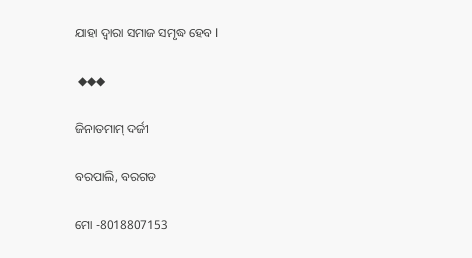ଯାହା ଦ୍ୱାରା ସମାଜ ସମୃଦ୍ଧ ହେବ l

 ◆◆◆

ଜିନାତମାମ୍ ଦର୍ଜୀ

ବରପାଲି, ବରଗଡ

ମୋ -8018807153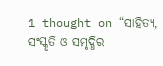1 thought on “ସାହିତ୍ୟ, ସଂସ୍କୃତି ଓ ସମୃଦ୍ଧିର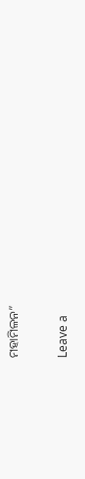ମହାମିଳନ”

Leave a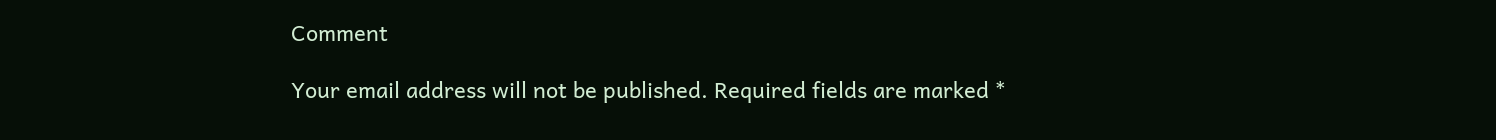Comment

Your email address will not be published. Required fields are marked *